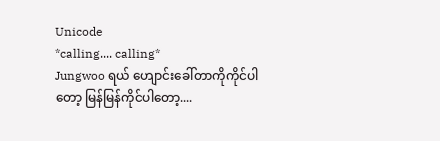Unicode
*calling.... calling*
Jungwoo ရယ် ဟျောင်းခေါ်တာကိုကိုင်ပါတော့ မြန်မြန်ကိုင်ပါတော့....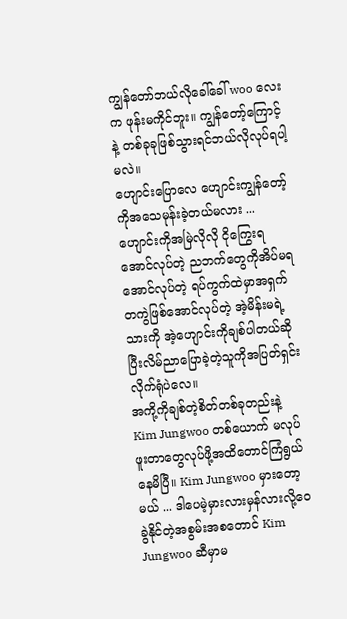ကျွန်တော်ဘယ်လိုခေါ်ခေါ် woo လေးက ဖုန်းမကိုင်ဘူး။ ကျွန်တော့်ကြောင့်နဲ့ တစ်ခုခုဖြစ်သွားရင်ဘယ်လိုလုပ်ရပါ့မလဲ။
ဟျောင်းပြောလေ ဟျောင်းကျွန်တော့်ကိုအသေမုန်းခဲ့တယ်မလား ... ဟျောင်းကိုအမြဲလိုလို ငိုကြွေးရအောင်လုပ်တဲ့ ညဘက်တွေကိုအိပ်မရအောင်လုပ်တဲ့ ရပ်ကွက်ထဲမှာအရှက်တကွဲဖြစ်အောင်လုပ်တဲ့ အဲ့မိန်းမရဲ့သားကို အဲ့ဟျောင်းကိုချစ်ပါတယ်ဆိုပြီးလိမ်ညာပြောခဲ့တဲ့သူကိုအပြတ်ရှင်းလိုက်ရုံပဲလေ။
အကို့ကိုချစ်တဲ့စိတ်တစ်ခုတည်းနဲ့ Kim Jungwoo တစ်ယောက် မလုပ်ဖူးတာတွေလုပ်ဖို့အထိတောင်ကြံရွယ်နေမိပြီ။ Kim Jungwoo မှားတော့မယ် ... ဒါပေမဲ့မှားလားမှန်လားလို့ဝေခွဲနိုင်တဲ့အစွမ်းအစတောင် Kim Jungwoo ဆီမှာမ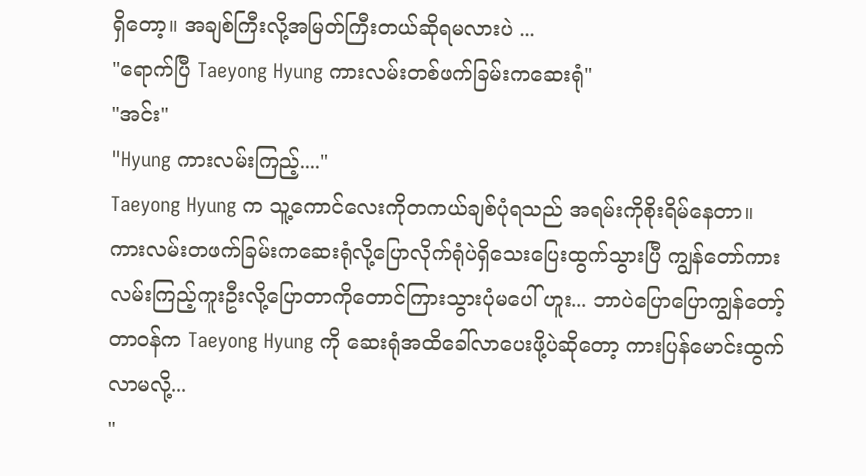ရှိတော့။ အချစ်ကြီးလို့အမြတ်ကြီးတယ်ဆိုရမလားပဲ ...
"ရောက်ပြီ Taeyong Hyung ကားလမ်းတစ်ဖက်ခြမ်းကဆေးရုံ"
"အင်း"
"Hyung ကားလမ်းကြည့်...."
Taeyong Hyung က သူ့ကောင်လေးကိုတကယ်ချစ်ပုံရသည် အရမ်းကိုစိုးရိမ်နေတာ။ ကားလမ်းတဖက်ခြမ်းကဆေးရုံလို့ပြောလိုက်ရုံပဲရှိသေးပြေးထွက်သွားပြီ ကျွန်တော်ကားလမ်းကြည့်ကူးဦးလို့ပြောတာကိုတောင်ကြားသွားပုံမပေါ် ဟူး... ဘာပဲပြောပြောကျွန်တော့်တာဝန်က Taeyong Hyung ကို ဆေးရုံအထိခေါ်လာပေးဖို့ပဲဆိုတော့ ကားပြန်မောင်းထွက်လာမလို့...
"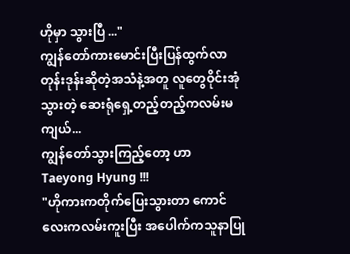ဟိုမှာ သွားပြီ ..."
ကျွန်တော်ကားမောင်းပြီးပြန်ထွက်လာတုန်းဒုန်းဆိုတဲ့အသံနဲ့အတူ လူတွေဝိုင်းအုံသွားတဲ့ ဆေးရုံရှေ့တည့်တည့်ကလမ်းမကျယ်...
ကျွန်တော်သွားကြည့်တော့ ဟာ Taeyong Hyung !!!
"ဟိုကားကတိုက်ပြေးသွားတာ ကောင်လေးကလမ်းကူးပြီး အပေါက်ကသူနာပြု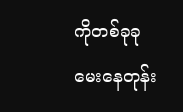ကိုတစ်ခုခုမေးနေတုန်း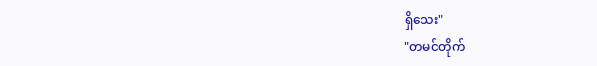ရှိသေး"
"တမင်တိုက်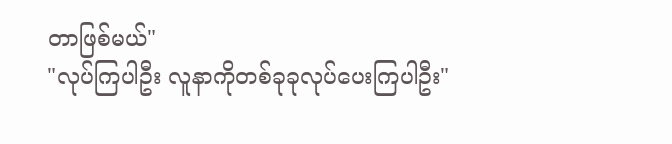တာဖြစ်မယ်"
"လုပ်ကြပါဦး လူနာကိုတစ်ခုခုလုပ်ပေးကြပါဦး"